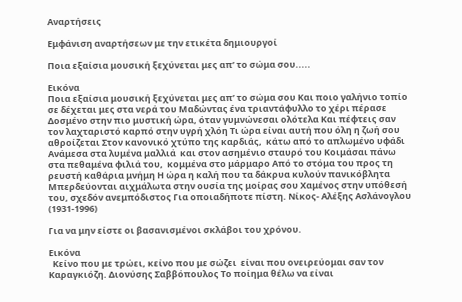Αναρτήσεις

Εμφάνιση αναρτήσεων με την ετικέτα δημιουργοί

Ποια εξαίσια μουσική ξεχύνεται μες απ’ το σώμα σου.....

Εικόνα
Ποια εξαίσια μουσική ξεχύνεται μες απ’ το σώμα σου Kαι ποιο γαλήνιο τοπίο σε δέχεται μες στα νερά του Μαδώντας ένα τριαντάφυλλο το χέρι πέρασε Δοσμένο στην πιο μυστική ώρα, όταν γυμνώνεσαι ολότελα Και πέφτεις σαν τον λαχταριστό καρπό στην υγρή χλόη Τι ώρα είναι αυτή που όλη η ζωή σου αθροίζεται Στον κανονικό χτύπο της καρδιάς,  κάτω από το απλωμένο υφάδι Ανάμεσα στα λυμένα μαλλιά  και στον ασημένιο σταυρό του Κοιμάσαι πάνω στα πεθαμένα φιλιά του,  κομμένα στο μάρμαρο Από το στόμα του προς τη ρευστή καθάρια μνήμη Η ώρα η καλή που τα δάκρυα κυλούν πανικόβλητα Μπερδεύονται αιχμάλωτα στην ουσία της μοίρας σου Χαμένος στην υπόθεσή του, σχεδόν ανεμπόδιστος Για οποιαδήποτε πίστη. Νίκος- Αλέξης Ασλάνογλου  (1931-1996)

Για να μην είστε οι βασανισμένοι σκλάβοι του χρόνου.

Εικόνα
  Κείνο που με τρώει, κείνο που με σώζει  είναι που ονειρεύομαι σαν τον Καραγκιόζη. Διονύσης Σαββόπουλος Το ποίημα θέλω να είναι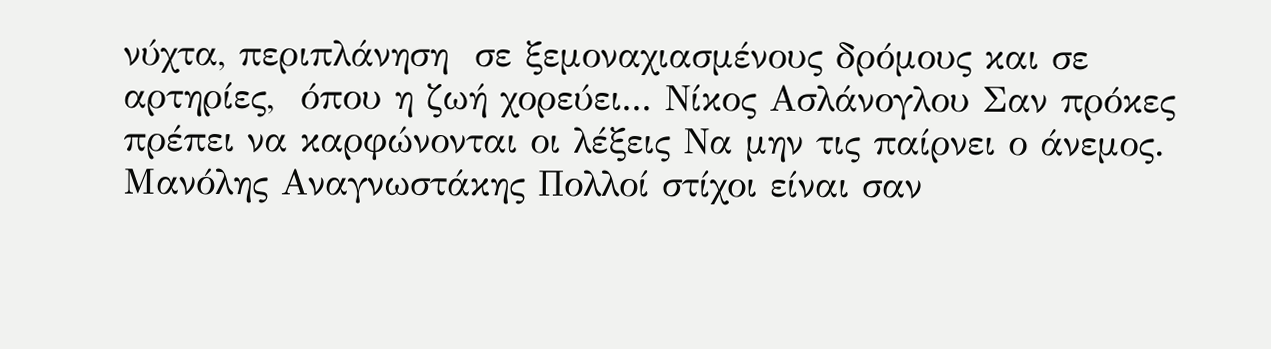νύχτα, περιπλάνηση  σε ξεμοναχιασμένους δρόμους και σε αρτηρίες,  όπου η ζωή χορεύει... Νίκος Ασλάνογλου Σαν πρόκες πρέπει να καρφώνονται οι λέξεις Να μην τις παίρνει ο άνεμος. Μανόλης Αναγνωστάκης Πολλοί στίχοι είναι σαν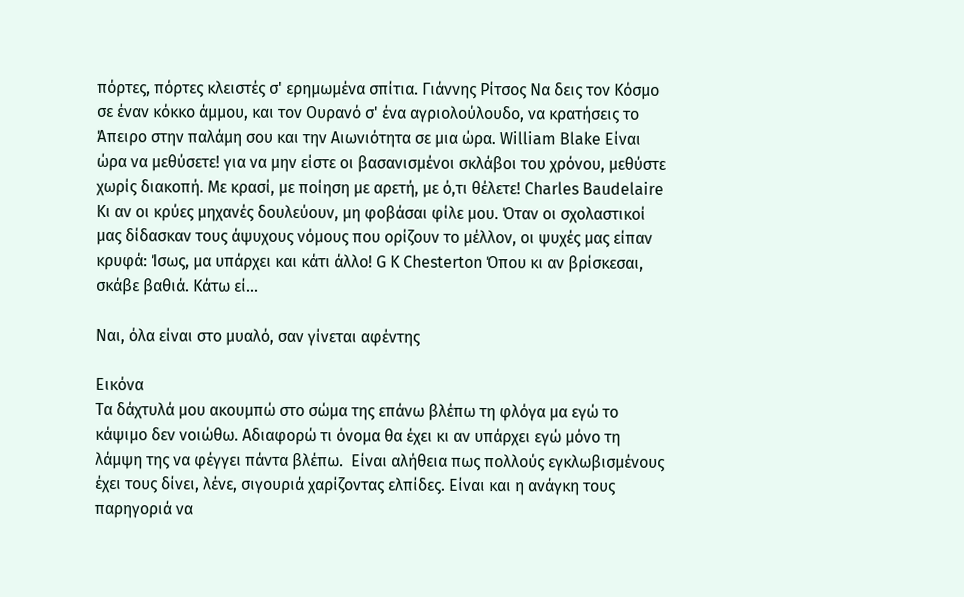πόρτες, πόρτες κλειστές σ' ερημωμένα σπίτια. Γιάννης Ρίτσος Να δεις τον Κόσμο σε έναν κόκκο άμμου, και τον Ουρανό σ' ένα αγριολούλουδο, να κρατήσεις το Άπειρο στην παλάμη σου και την Αιωνιότητα σε μια ώρα. William Blake Είναι ώρα να μεθύσετε! για να μην είστε οι βασανισμένοι σκλάβοι του χρόνου, μεθύστε χωρίς διακοπή. Με κρασί, με ποίηση με αρετή, με ό,τι θέλετε! Charles Baudelaire Κι αν οι κρύες μηχανές δουλεύουν, μη φοβάσαι φίλε μου. Όταν οι σχολαστικοί μας δίδασκαν τους άψυχους νόμους που ορίζουν το μέλλον, οι ψυχές μας είπαν κρυφά: Ίσως, μα υπάρχει και κάτι άλλο! G K Chesterton Όπου κι αν βρίσκεσαι, σκάβε βαθιά. Κάτω εί...

Ναι, όλα είναι στο μυαλό, σαν γίνεται αφέντης

Εικόνα
Τα δάχτυλά μου ακουμπώ στο σώμα της επάνω βλέπω τη φλόγα μα εγώ το κάψιμο δεν νοιώθω. Αδιαφορώ τι όνομα θα έχει κι αν υπάρχει εγώ μόνο τη λάμψη της να φέγγει πάντα βλέπω.  Είναι αλήθεια πως πολλούς εγκλωβισμένους έχει τους δίνει, λένε, σιγουριά χαρίζοντας ελπίδες. Είναι και η ανάγκη τους παρηγοριά να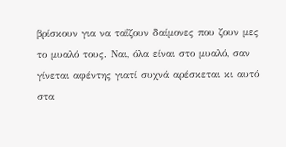βρίσκουν για να ταΐζουν δαίμονες που ζουν μες το μυαλό τους. Ναι, όλα είναι στο μυαλό, σαν γίνεται αφέντης γιατί συχνά αρέσκεται κι αυτό στα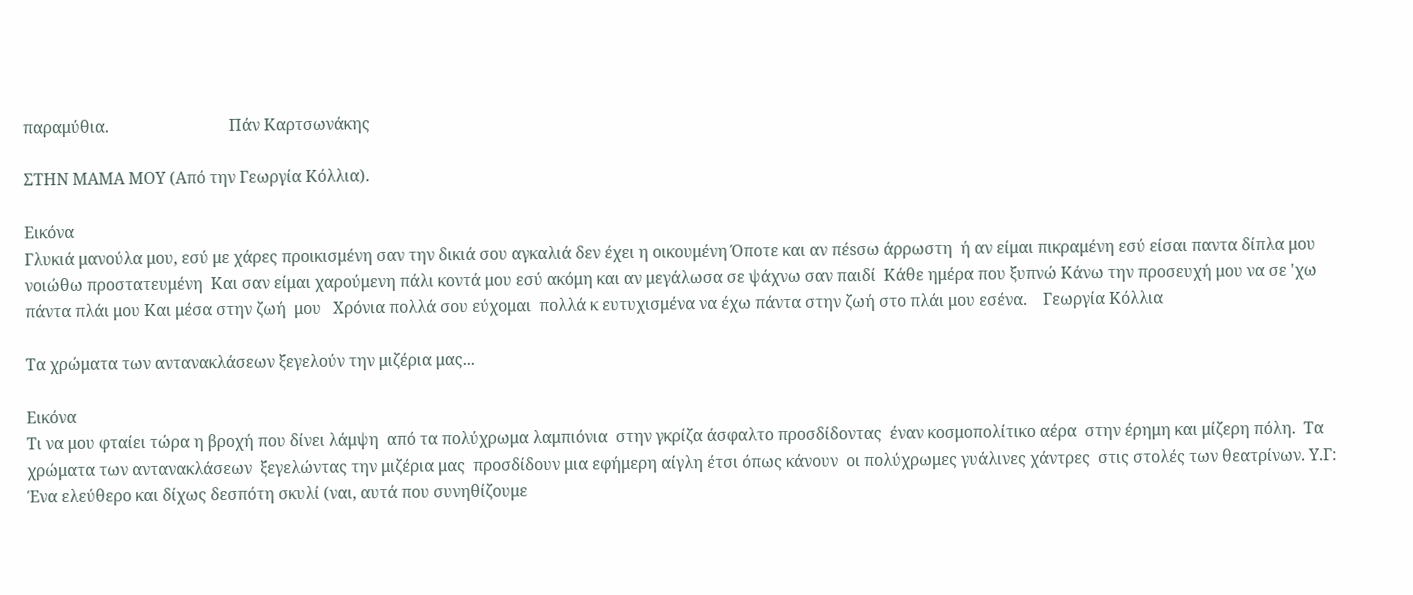παραμύθια.                              Πάν Καρτσωνάκης

ΣΤΗΝ ΜΑΜΑ ΜΟΥ (Από την Γεωργία Κόλλια).

Εικόνα
Γλυκιά μανούλα μου, εσύ με χάρες προικισμένη σαν την δικιά σου αγκαλιά δεν έχει η οικουμένη Όποτε και αν πέsσω άρρωστη  ή αν είμαι πικραμένη εσύ είσαι παντα δίπλα μου νοιώθω προστατευμένη  Και σαν είμαι χαρούμενη πάλι κοντά μου εσύ ακόμη και αν μεγάλωσα σε ψάχνω σαν παιδί  Κάθε ημέρα που ξυπνώ Κάνω την προσευχή μου να σε 'χω πάντα πλάι μου Και μέσα στην ζωή  μου   Χρόνια πολλά σου εύχομαι  πολλά κ ευτυχισμένα να έχω πάντα στην ζωή στο πλάι μου εσένα.    Γεωργία Κόλλια

Τα χρώματα των αντανακλάσεων ξεγελούν την μιζέρια μας...

Εικόνα
Τι να μου φταίει τώρα η βροχή που δίνει λάμψη  από τα πολύχρωμα λαμπιόνια  στην γκρίζα άσφαλτο προσδίδοντας  έναν κοσμοπολίτικο αέρα  στην έρημη και μίζερη πόλη.  Τα χρώματα των αντανακλάσεων  ξεγελώντας την μιζέρια μας  προσδίδουν μια εφήμερη αίγλη έτσι όπως κάνουν  οι πολύχρωμες γυάλινες χάντρες  στις στολές των θεατρίνων. Υ.Γ: Ένα ελεύθερο και δίχως δεσπότη σκυλί (ναι, αυτά που συνηθίζουμε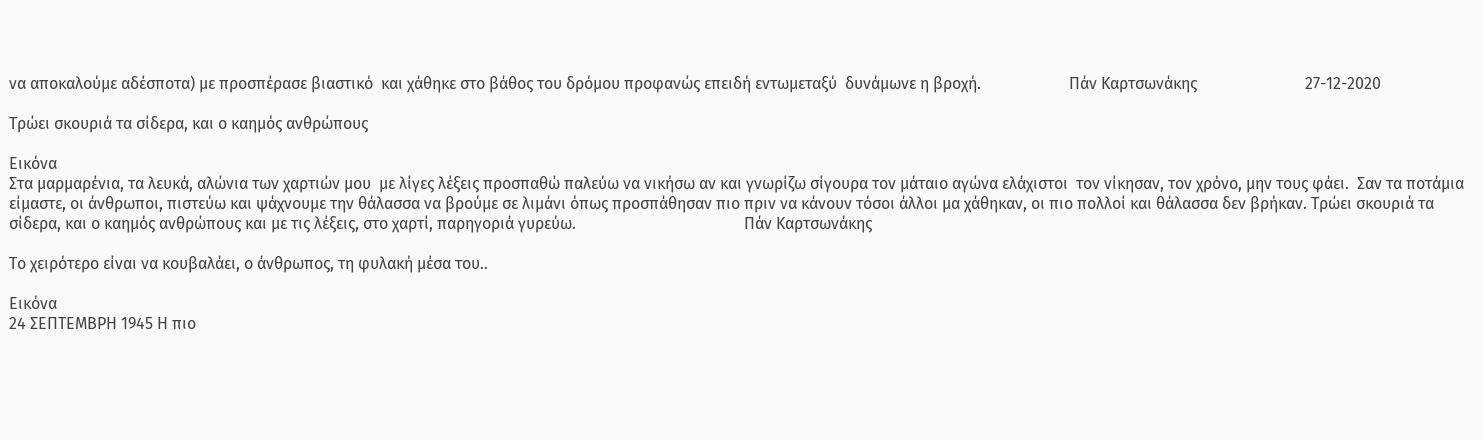να αποκαλούμε αδέσποτα) με προσπέρασε βιαστικό  και χάθηκε στο βάθος του δρόμου προφανώς επειδή εντωμεταξύ  δυνάμωνε η βροχή.                      Πάν Καρτσωνάκης                           27-12-2020

Τρώει σκουριά τα σίδερα, και ο καημός ανθρώπους

Εικόνα
Στα μαρμαρένια, τα λευκά, αλώνια των χαρτιών μου  με λίγες λέξεις προσπαθώ παλεύω να νικήσω αν και γνωρίζω σίγουρα τον μάταιο αγώνα ελάχιστοι  τον νίκησαν, τον χρόνο, μην τους φάει.  Σαν τα ποτάμια είμαστε, οι άνθρωποι, πιστεύω και ψάχνουμε την θάλασσα να βρούμε σε λιμάνι όπως προσπάθησαν πιο πριν να κάνουν τόσοι άλλοι μα χάθηκαν, οι πιο πολλοί και θάλασσα δεν βρήκαν. Τρώει σκουριά τα σίδερα, και ο καημός ανθρώπους και με τις λέξεις, στο χαρτί, παρηγοριά γυρεύω.                                          Πάν Καρτσωνάκης

Το χειρότερο είναι να κουβαλάει, ο άνθρωπος, τη φυλακή μέσα του..

Εικόνα
24 ΣΕΠΤΕΜΒΡΗ 1945 Η πιο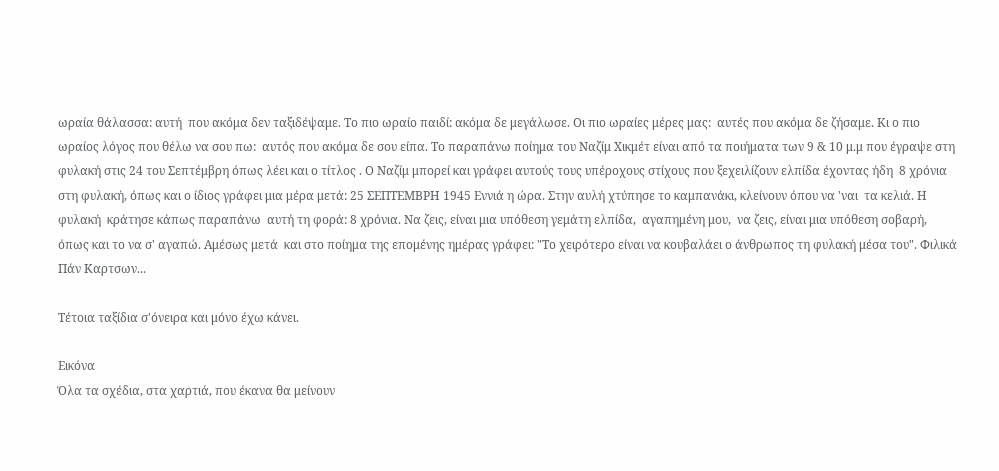ωραία θάλασσα: αυτή  που ακόμα δεν ταξιδέψαμε. Το πιο ωραίο παιδί: ακόμα δε μεγάλωσε. Οι πιο ωραίες μέρες μας:  αυτές που ακόμα δε ζήσαμε. Κι ο πιο ωραίος λόγος που θέλω να σου πω:  αυτός που ακόμα δε σου είπα. Το παραπάνω ποίημα του Ναζίμ Χικμέτ είναι από τα ποιήματα των 9 & 10 μ.μ που έγραψε στη φυλακή στις 24 του Σεπτέμβρη όπως λέει και ο τίτλος . Ο Ναζίμ μπορεί και γράφει αυτούς τους υπέροχους στίχους που ξεχειλίζουν ελπίδα έχοντας ήδη  8 χρόνια στη φυλακή, όπως και ο ίδιος γράφει μια μέρα μετά: 25 ΣΕΠΤΕΜΒΡΗ 1945 Εννιά η ώρα. Στην αυλή χτύπησε το καμπανάκι, κλείνουν όπου να 'ναι  τα κελιά. Η φυλακή  κράτησε κάπως παραπάνω  αυτή τη φορά: 8 χρόνια. Να ζεις, είναι μια υπόθεση γεμάτη ελπίδα,  αγαπημένη μου,  να ζεις, είναι μια υπόθεση σοβαρή,  όπως και το να σ' αγαπώ. Αμέσως μετά  και στο ποίημα της επομένης ημέρας γράφει: "Το χειρότερο είναι να κουβαλάει ο άνθρωπος τη φυλακή μέσα του". Φιλικά Πάν Καρτσων...

Τέτοια ταξίδια σ'όνειρα και μόνο έχω κάνει.

Εικόνα
Όλα τα σχέδια, στα χαρτιά, που έκανα θα μείνουν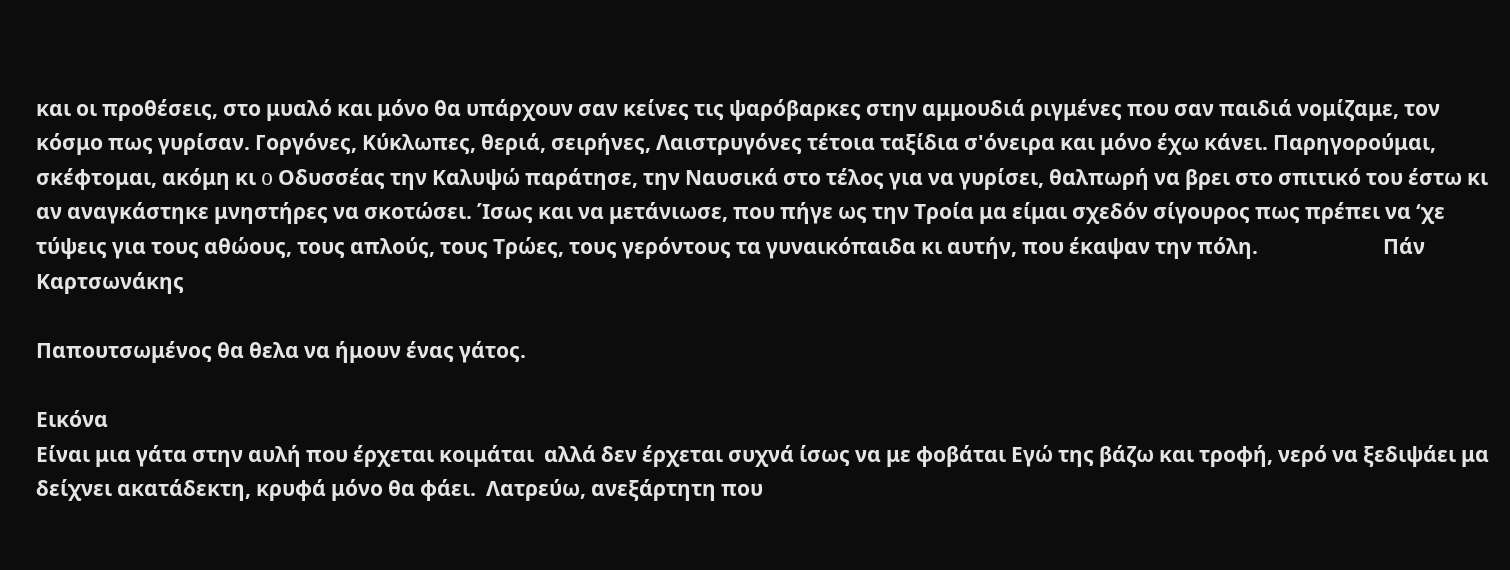και οι προθέσεις, στο μυαλό και μόνο θα υπάρχουν σαν κείνες τις ψαρόβαρκες στην αμμουδιά ριγμένες που σαν παιδιά νομίζαμε, τον κόσμο πως γυρίσαν. Γοργόνες, Κύκλωπες, θεριά, σειρήνες, Λαιστρυγόνες τέτοια ταξίδια σ'όνειρα και μόνο έχω κάνει. Παρηγορούμαι, σκέφτομαι, ακόμη κι o Οδυσσέας την Καλυψώ παράτησε, την Ναυσικά στο τέλος για να γυρίσει, θαλπωρή να βρει στο σπιτικό του έστω κι αν αναγκάστηκε μνηστήρες να σκοτώσει. Ίσως και να μετάνιωσε, που πήγε ως την Τροία μα είμαι σχεδόν σίγουρος πως πρέπει να ‘χε τύψεις για τους αθώους, τους απλούς, τους Τρώες, τους γερόντους τα γυναικόπαιδα κι αυτήν, που έκαψαν την πόλη.                         Πάν Καρτσωνάκης

Παπουτσωμένος θα θελα να ήμουν ένας γάτος.

Εικόνα
Είναι μια γάτα στην αυλή που έρχεται κοιμάται  αλλά δεν έρχεται συχνά ίσως να με φοβάται Εγώ της βάζω και τροφή, νερό να ξεδιψάει μα δείχνει ακατάδεκτη, κρυφά μόνο θα φάει.  Λατρεύω, ανεξάρτητη που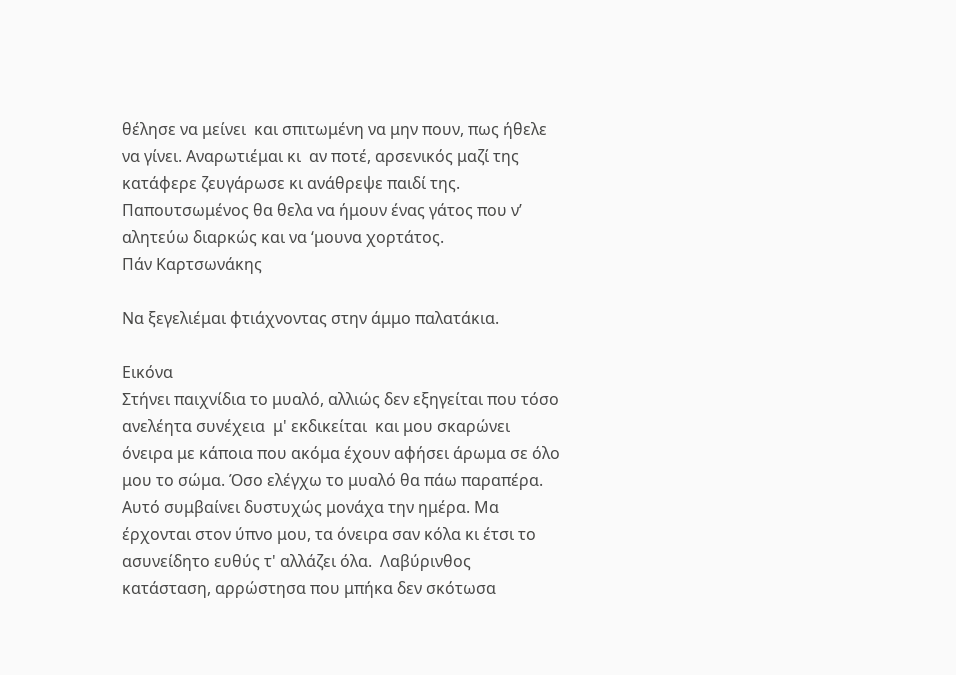θέλησε να μείνει  και σπιτωμένη να μην πουν, πως ήθελε να γίνει. Αναρωτιέμαι κι  αν ποτέ, αρσενικός μαζί της κατάφερε ζευγάρωσε κι ανάθρεψε παιδί της. Παπουτσωμένος θα θελα να ήμουν ένας γάτος που ν’ αλητεύω διαρκώς και να ‘μουνα χορτάτος.                                       Πάν Καρτσωνάκης

Nα ξεγελιέμαι φτιάχνοντας στην άμμο παλατάκια.

Εικόνα
Στήνει παιχνίδια το μυαλό, αλλιώς δεν εξηγείται που τόσο ανελέητα συνέχεια  μ' εκδικείται  και μου σκαρώνει όνειρα με κάποια που ακόμα έχουν αφήσει άρωμα σε όλο μου το σώμα. Όσο ελέγχω το μυαλό θα πάω παραπέρα. Αυτό συμβαίνει δυστυχώς μονάχα την ημέρα. Μα έρχονται στον ύπνο μου, τα όνειρα σαν κόλα κι έτσι το ασυνείδητο ευθύς τ' αλλάζει όλα.  Λαβύρινθος κατάσταση, αρρώστησα που μπήκα δεν σκότωσα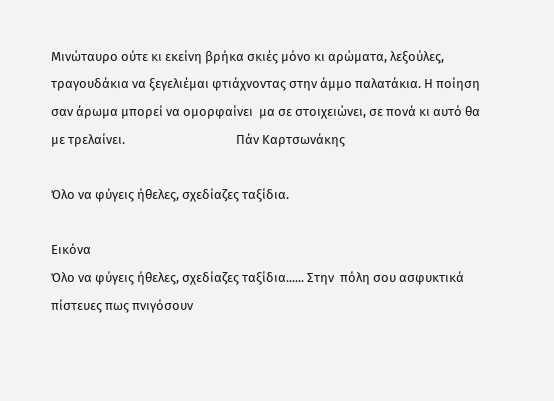Μινώταυρο ούτε κι εκείνη βρήκα σκιές μόνο κι αρώματα, λεξούλες, τραγουδάκια να ξεγελιέμαι φτιάχνοντας στην άμμο παλατάκια. Η ποίηση σαν άρωμα μπορεί να ομορφαίνει  μα σε στοιχειώνει, σε πονά κι αυτό θα με τρελαίνει.                                     Πάν Καρτσωνάκης

Όλο να φύγεις ήθελες, σχεδίαζες ταξίδια.

Εικόνα
Όλο να φύγεις ήθελες, σχεδίαζες ταξίδια...... Στην  πόλη σου ασφυκτικά πίστευες πως πνιγόσουν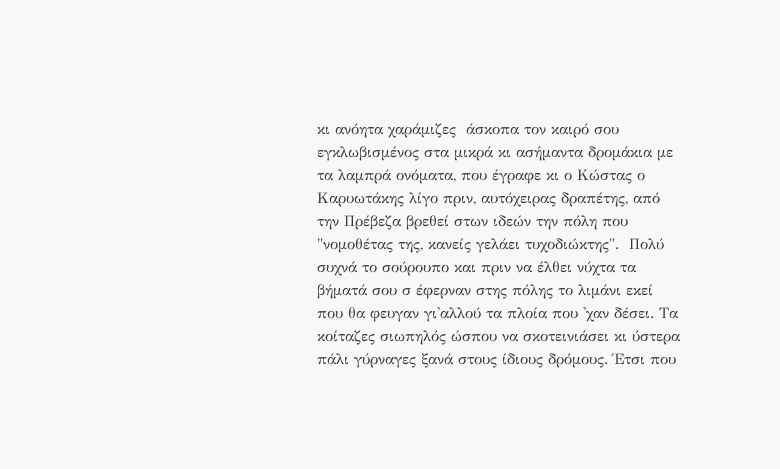κι ανόητα χαράμιζες  άσκοπα τον καιρό σου εγκλωβισμένος στα μικρά κι ασήμαντα δρομάκια με τα λαμπρά ονόματα, που έγραφε κι ο Κώστας ο Καρυωτάκης λίγο πριν, αυτόχειρας δραπέτης, από την Πρέβεζα βρεθεί στων ιδεών την πόλη που "νομοθέτας της, κανείς γελάει τυχοδιώκτης".  Πολύ συχνά το σούρουπο και πριν να έλθει νύχτα τα βήματά σου σ έφερναν στης πόλης το λιμάνι εκεί που θα φευγαν γι'αλλού τα πλοία που 'χαν δέσει. Τα κοίταζες σιωπηλός ώσπου να σκοτεινιάσει κι ύστερα πάλι γύρναγες ξανά στους ίδιους δρόμους. Έτσι που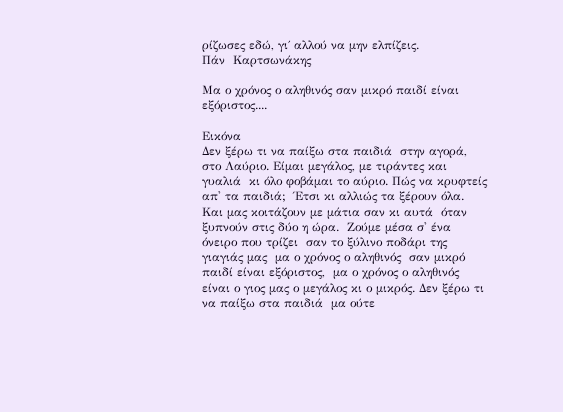ρίζωσες εδώ, γι΄ αλλού να μην ελπίζεις.                             Πάν  Καρτσωνάκης

Μα ο χρόνος ο αληθινός σαν μικρό παιδί είναι εξόριστος....

Εικόνα
Δεν ξέρω τι να παίξω στα παιδιά  στην αγορά, στο Λαύριο. Είμαι μεγάλος, με τιράντες και γυαλιά  κι όλο φοβάμαι το αύριο. Πώς να κρυφτείς απ' τα παιδιά;  Έτσι κι αλλιώς τα ξέρουν όλα.  Και μας κοιτάζουν με μάτια σαν κι αυτά  όταν ξυπνούν στις δύο η ώρα.  Ζούμε μέσα σ' ένα όνειρο που τρίζει  σαν το ξύλινο ποδάρι της γιαγιάς μας  μα ο χρόνος ο αληθινός  σαν μικρό παιδί είναι εξόριστος,  μα ο χρόνος ο αληθινός  είναι ο γιος μας ο μεγάλος κι ο μικρός. Δεν ξέρω τι να παίξω στα παιδιά  μα ούτε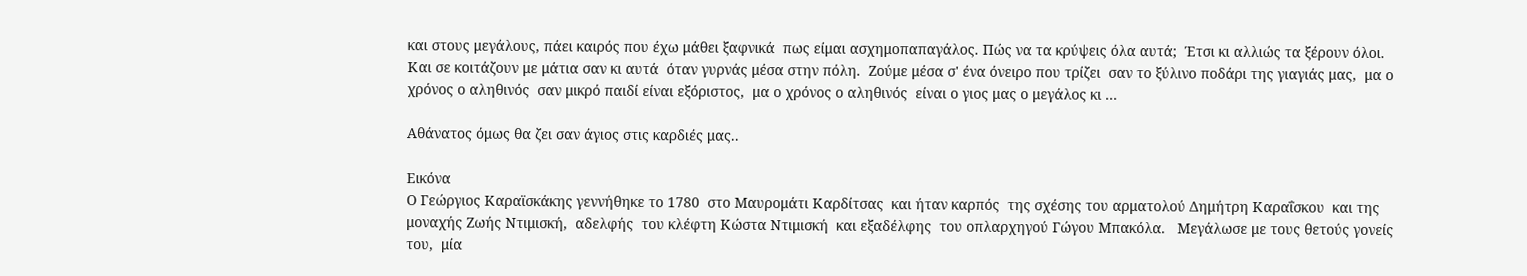και στους μεγάλους, πάει καιρός που έχω μάθει ξαφνικά  πως είμαι ασχημοπαπαγάλος. Πώς να τα κρύψεις όλα αυτά;  Έτσι κι αλλιώς τα ξέρουν όλοι.  Και σε κοιτάζουν με μάτια σαν κι αυτά  όταν γυρνάς μέσα στην πόλη.  Ζούμε μέσα σ' ένα όνειρο που τρίζει  σαν το ξύλινο ποδάρι της γιαγιάς μας,  μα ο χρόνος ο αληθινός  σαν μικρό παιδί είναι εξόριστος,  μα ο χρόνος ο αληθινός  είναι ο γιος μας ο μεγάλος κι ...

Αθάνατος όμως θα ζει σαν άγιος στις καρδιές μας..

Εικόνα
Ο Γεώργιος Καραϊσκάκης γεννήθηκε το 1780  στο Μαυρομάτι Καρδίτσας  και ήταν καρπός  της σχέσης του αρματολού Δημήτρη Καραΐσκου  και της μοναχής Ζωής Ντιμισκή,  αδελφής  του κλέφτη Κώστα Ντιμισκή  και εξαδέλφης  του οπλαρχηγού Γώγου Μπακόλα.   Μεγάλωσε με τους θετούς γονείς του,  μία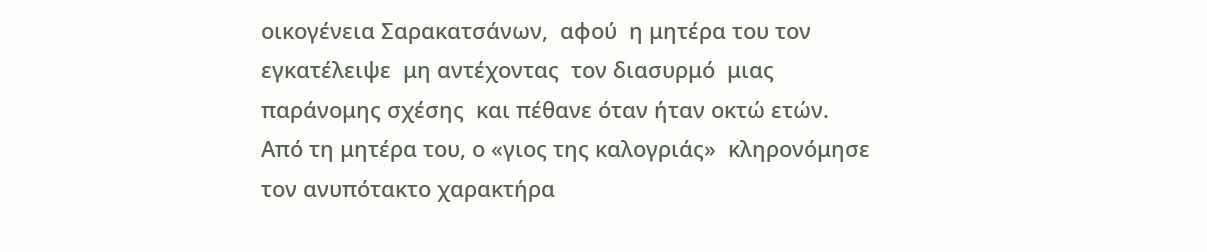οικογένεια Σαρακατσάνων,  αφού  η μητέρα του τον εγκατέλειψε  μη αντέχοντας  τον διασυρμό  μιας παράνομης σχέσης  και πέθανε όταν ήταν οκτώ ετών.  Από τη μητέρα του, ο «γιος της καλογριάς»  κληρονόμησε  τον ανυπότακτο χαρακτήρα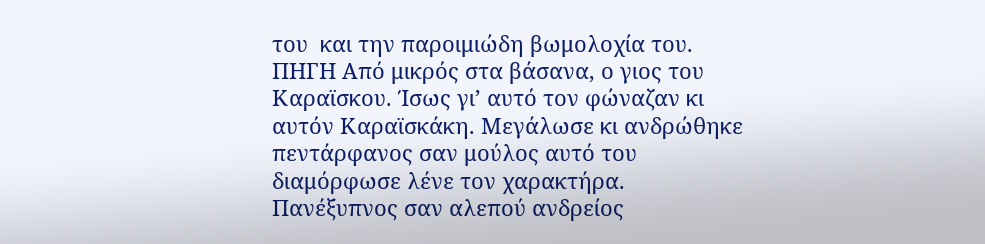του  και την παροιμιώδη βωμολοχία του. ΠΗΓΗ Από μικρός στα βάσανα, ο γιος του Καραϊσκου. Ίσως γι’ αυτό τον φώναζαν κι αυτόν Καραϊσκάκη. Μεγάλωσε κι ανδρώθηκε πεντάρφανος σαν μούλος αυτό του διαμόρφωσε λένε τον χαρακτήρα. Πανέξυπνος σαν αλεπού ανδρείος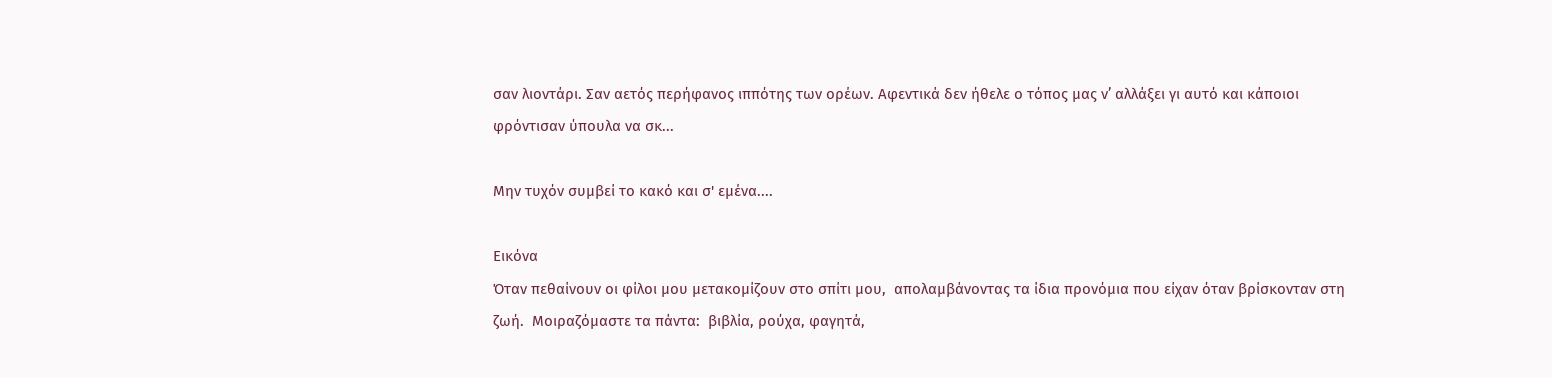σαν λιοντάρι. Σαν αετός περήφανος ιππότης των ορέων. Αφεντικά δεν ήθελε ο τόπος μας ν’ αλλάξει γι αυτό και κάποιοι φρόντισαν ύπουλα να σκ...

Mην τυχόν συμβεί το κακό και σ' εμένα....

Εικόνα
Όταν πεθαίνουν οι φίλοι μου μετακομίζουν στο σπίτι μου,  απολαμβάνοντας τα ίδια προνόμια που είχαν όταν βρίσκονταν στη ζωή.  Μοιραζόμαστε τα πάντα:  βιβλία, ρούχα, φαγητά,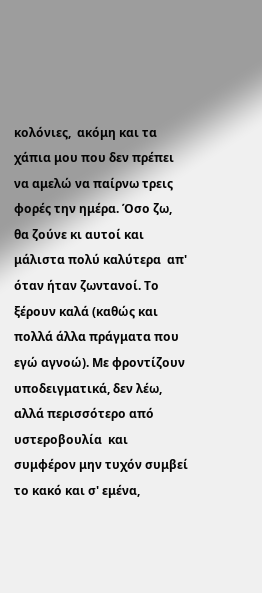κολόνιες,  ακόμη και τα χάπια μου που δεν πρέπει να αμελώ να παίρνω τρεις φορές την ημέρα. Όσο ζω, θα ζούνε κι αυτοί και μάλιστα πολύ καλύτερα  απ' όταν ήταν ζωντανοί. Το ξέρουν καλά (καθώς και πολλά άλλα πράγματα που εγώ αγνοώ). Με φροντίζουν υποδειγματικά, δεν λέω,  αλλά περισσότερο από υστεροβουλία  και συμφέρον μην τυχόν συμβεί το κακό και σ' εμένα,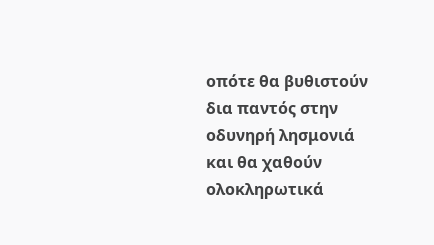οπότε θα βυθιστούν δια παντός στην οδυνηρή λησμονιά και θα χαθούν ολοκληρωτικά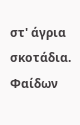στ' άγρια σκοτάδια. Φαίδων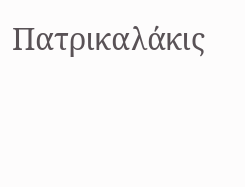Πατρικαλάκις